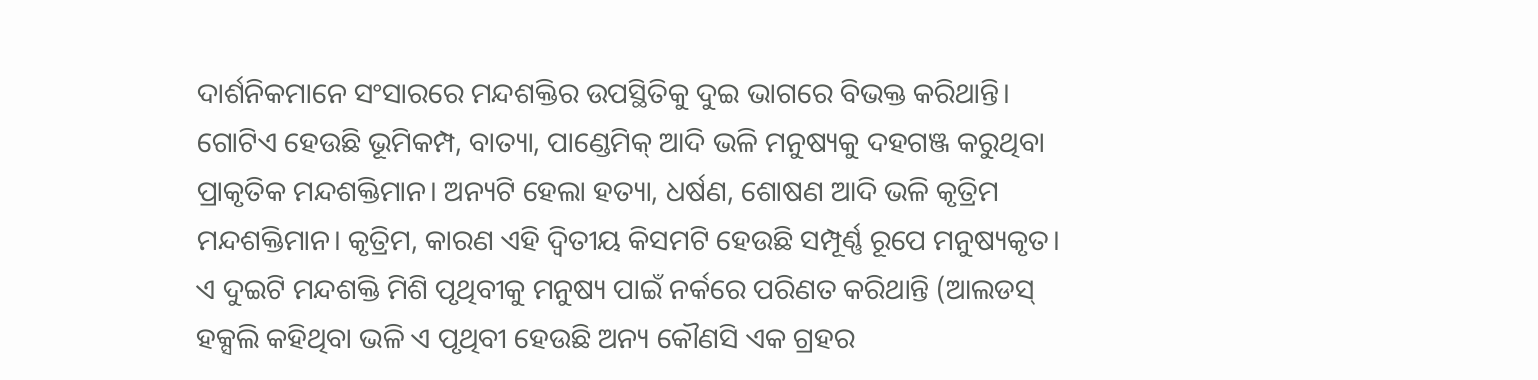ଦାର୍ଶନିକମାନେ ସଂସାରରେ ମନ୍ଦଶକ୍ତିର ଉପସ୍ଥିତିକୁ ଦୁଇ ଭାଗରେ ବିଭକ୍ତ କରିଥାନ୍ତି। ଗୋଟିଏ ହେଉଛି ଭୂମିକମ୍ପ, ବାତ୍ୟା, ପାଣ୍ଡେମିକ୍‌ ଆଦି ଭଳି ମନୁଷ୍ୟକୁ ଦହଗଞ୍ଜ କରୁଥିବା ପ୍ରାକୃତିକ ମନ୍ଦଶକ୍ତିମାନ। ଅନ୍ୟଟି ହେଲା ହତ୍ୟା, ଧର୍ଷଣ, ଶୋଷଣ ଆଦି ଭଳି କୃତ୍ରିମ ମନ୍ଦଶକ୍ତିମାନ। କୃତ୍ରିମ, କାରଣ ଏହି ଦ୍ବିତୀୟ କିସମଟି ହେଉଛି ସମ୍ପୂର୍ଣ୍ଣ ରୂପେ ମନୁଷ୍ୟକୃତ। ଏ ଦୁଇଟି ମନ୍ଦଶକ୍ତି ମିଶି ପୃଥିବୀକୁ ମନୁଷ୍ୟ ପାଇଁ ନର୍କରେ ପରିଣତ କରିଥାନ୍ତି (ଆଲଡସ୍‌ ହକ୍ସଲି କହିଥିବା ଭଳି ଏ ପୃଥିବୀ ହେଉଛି ଅନ୍ୟ କୌଣସି ଏକ ଗ୍ରହର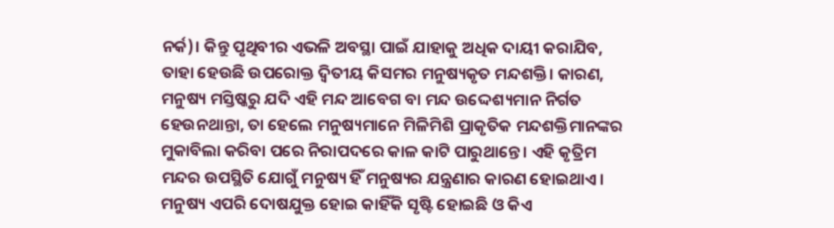ନର୍କ)। କିନ୍ତୁ ପୃଥିବୀର ଏଭଳି ଅବସ୍ଥା ପାଇଁ ଯାହାକୁ ଅଧିକ ଦାୟୀ କରାଯିବ, ତାହା ହେଉଛି ଉପରୋକ୍ତ ଦ୍ବିତୀୟ କିସମର ମନୁଷ୍ୟକୃତ ମନ୍ଦଶକ୍ତି। କାରଣ, ମନୁଷ୍ୟ ମସ୍ତିଷ୍କରୁ ଯଦି ଏହି ମନ୍ଦ ଆବେଗ ବା ମନ୍ଦ ଉଦ୍ଦେଶ୍ୟମାନ ନିର୍ଗତ ହେଉନଥାନ୍ତା, ତା ହେଲେ ମନୁଷ୍ୟମାନେ ମିଳିମିଶି ପ୍ରାକୃତିକ ମନ୍ଦଶକ୍ତିମାନଙ୍କର ମୁକାବିଲା କରିବା ପରେ ନିରାପଦରେ କାଳ କାଟି ପାରୁଥାନ୍ତେ। ଏହି କୃତ୍ରିମ ମନ୍ଦର ଉପସ୍ଥିତି ଯୋଗୁଁ ମନୁଷ୍ୟ ହିଁ ମନୁଷ୍ୟର ଯନ୍ତ୍ରଣାର କାରଣ ହୋଇଥାଏ।
ମନୁଷ୍ୟ ଏପରି ଦୋଷଯୁକ୍ତ ହୋଇ କାହିଁକି ସୃଷ୍ଟି ହୋଇଛି ଓ କିଏ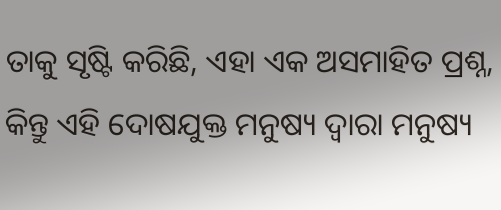ତାକୁ ସୃଷ୍ଟି କରିଛି, ଏହା ଏକ ଅସମାହିତ ପ୍ରଶ୍ନ, କିନ୍ତୁ ଏହି ଦୋଷଯୁକ୍ତ ମନୁଷ୍ୟ ଦ୍ବାରା ମନୁଷ୍ୟ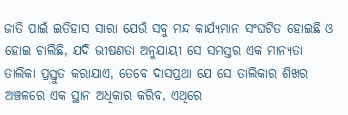ଜାତି ପାଇଁ ଇତିହାସ ସାରା ଯେଉଁ ସବୁ ମନ୍ଦ କାର୍ଯ୍ୟମାନ ସଂଘଟିତ ହୋଇଛି ଓ ହୋଇ ଚାଲିଛି, ଯଦି ଭୀଷଣତା ଅନୁଯାୟୀ ସେ ସମସ୍ତର ଏକ ମାନ୍ୟତା ତାଲିକା ପ୍ରସ୍ତୁତ କରାଯାଏ, ତେବେ ଦାସପ୍ରଥା ଯେ ସେ ତାଲିକାର ଶିଖର ଅଞ୍ଚଳରେ ଏକ ସ୍ଥାନ ଅଧିକାର କରିବ, ଏଥିରେ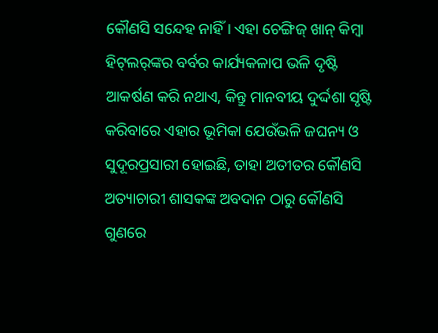କୌଣସି ସନ୍ଦେହ ନାହିଁ। ଏହା ଚେଙ୍ଗିଜ୍‌ ଖାନ୍‌ କିମ୍ବା ହିଟ୍‌ଲର୍‌ଙ୍କର ବର୍ବର କାର୍ଯ୍ୟକଳାପ ଭଳି ଦୃଷ୍ଟି ଆକର୍ଷଣ କରି ନଥାଏ, କିନ୍ତୁ ମାନବୀୟ ଦୁର୍ଦ୍ଦଶା ସୃଷ୍ଟି କରିବାରେ ଏହାର ଭୂମିକା ଯେଉଁଭଳି ଜଘନ୍ୟ ଓ ସୁଦୂରପ୍ରସାରୀ ହୋଇଛି, ତାହା ଅତୀତର କୌଣସି ଅତ୍ୟାଚାରୀ ଶାସକଙ୍କ ଅବଦାନ ଠାରୁ କୌଣସି ଗୁଣରେ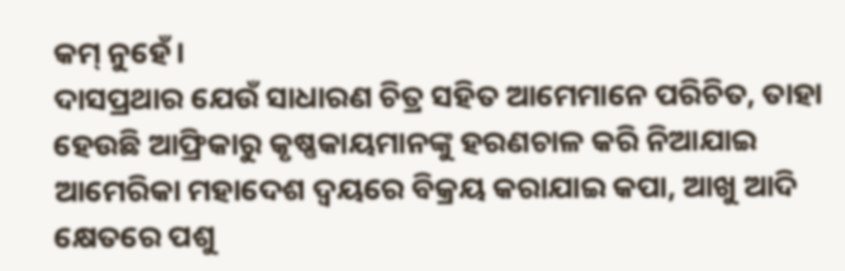କମ୍‌ ନୁହେଁ।
ଦାସପ୍ରଥାର ଯେଉଁ ସାଧାରଣ ଚିତ୍ର ସହିତ ଆମେମାନେ ପରିଚିତ, ତାହା ହେଉଛି ଆଫ୍ରିକାରୁ କୃଷ୍ଣକାୟମାନଙ୍କୁ ହରଣଚାଳ କରି ନିଆଯାଇ ଆମେରିକା ମହାଦେଶ ଦ୍ବୟରେ ବିକ୍ରୟ କରାଯାଇ କପା, ଆଖୁ ଆଦି କ୍ଷେତରେ ପଶୁ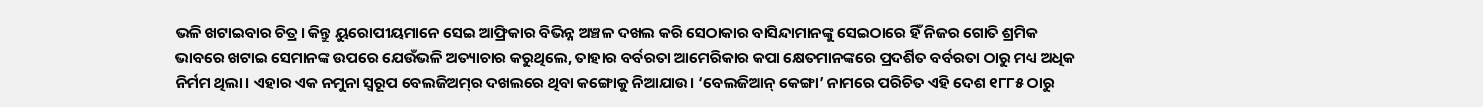ଭଳି ଖଟାଇବାର ଚିତ୍ର। କିନ୍ତୁ ୟୁରୋପୀୟମାନେ ସେଇ ଆଫ୍ରିକାର ବିଭିନ୍ନ ଅଞ୍ଚଳ ଦଖଲ କରି ସେଠାକାର ବାସିନ୍ଦାମାନଙ୍କୁ ସେଇଠାରେ ହିଁ ନିଜର ଗୋତି ଶ୍ରମିକ ଭାବରେ ‌ଖଟାଇ ସେମାନଙ୍କ ଉପରେ ଯେଉଁଭଳି ଅତ୍ୟାଚାର କରୁଥିଲେ, ତାହାର ବର୍ବରତା ଆମେରିକାର କପା କ୍ଷେତମାନଙ୍କରେ ପ୍ରଦର୍ଶିତ ବର୍ବରତା ଠାରୁ ମଧ୍ୟ ଅଧିକ ନିର୍ମମ ଥିଲା। ଏହାର ଏକ ନମୁନା ସ୍ବରୂପ ବେଲଜିଅମ୍‌ର ଦଖଲରେ ଥିବା କଙ୍ଗୋକୁ ନିଆଯାଉ। ‘ବେଲଜିଆନ୍‌ କ‌େଙ୍ଗା’ ନାମରେ ପରିଚିତ ଏହି ଦେଶ ୧୮୮୫ ଠାରୁ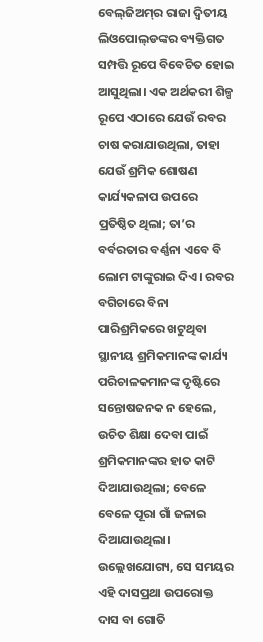ବେଲ୍‌ଜିଅମ୍‌ର ରାଜା ଦ୍ବିତୀୟ ଲିଓପୋଲ୍‌ଡଙ୍କର ବ୍ୟକ୍ତିଗତ ସମ୍ପତ୍ତି ରୂପେ ବିବେଚିତ ହୋଇ ଆସୁଥିଲା। ଏକ ଅର୍ଥକରୀ ଶିଳ୍ପ ରୂପେ ଏଠାରେ ଯେଉଁ ରବର ଚାଷ କରାଯାଉଥିଲା, ତାହା ଯେଉଁ ଶ୍ରମିକ ଶୋଷଣ କାର୍ଯ୍ୟକଳାପ ଉପରେ ପ୍ରତିଷ୍ଠିତ ଥିଲା; ତା’ର ବର୍ବରତାର ବର୍ଣ୍ଣନା ଏବେ ବି ଲୋମ ଟାଙ୍କୁରାଇ ଦିଏ। ରବର ବଗିଚାରେ ବିନା ପାରିଶ୍ରମିକରେ ଖଟୁଥିବା ସ୍ଥାନୀୟ ଶ୍ରମିକମାନଙ୍କ କାର୍ଯ୍ୟ ପରିଚାଳକମାନଙ୍କ ଦୃଷ୍ଟିରେ ସନ୍ତୋଷଜନକ ନ ହେଲେ, ଉଚିତ ଶିକ୍ଷା ଦେବା ପାଇଁ ଶ୍ରମିକମାନଙ୍କର ହାତ କାଟି ଦିଆଯାଉଥିଲା; ବେଳେ ବେଳେ ପୂରା ଗାଁ ଜଳାଇ ଦିଆଯାଉଥିଲା।
ଉଲ୍ଲେଖଯୋଗ୍ୟ, ସେ ସମୟର ଏହି ଦାସପ୍ରଥା ଉପରୋକ୍ତ ଦାସ ବା ଗୋତି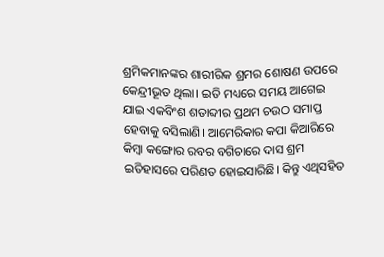ଶ୍ରମିକମାନଙ୍କର ଶାରୀରିକ ଶ୍ରମର ଶୋଷଣ ଉପରେ କେନ୍ଦ୍ରୀଭୂତ ଥିଲା। ଇତି ମଧ୍ୟରେ ସମୟ ଆଗେଇ ଯାଇ ଏକବିଂଶ ଶତାବ୍ଦୀର ପ୍ରଥମ ଚଉଠ ସମାପ୍ତ ହେବାକୁ ବସିଲାଣି। ଆମେରିକାର କପା କିଆରିରେ କିମ୍ବା କଙ୍ଗୋର ରବର ବଗିଚାରେ ଦାସ ଶ୍ରମ ଇତିହାସରେ ପରିଣତ ହୋଇସାରିଛି। କିନ୍ତୁ ଏଥିସହିତ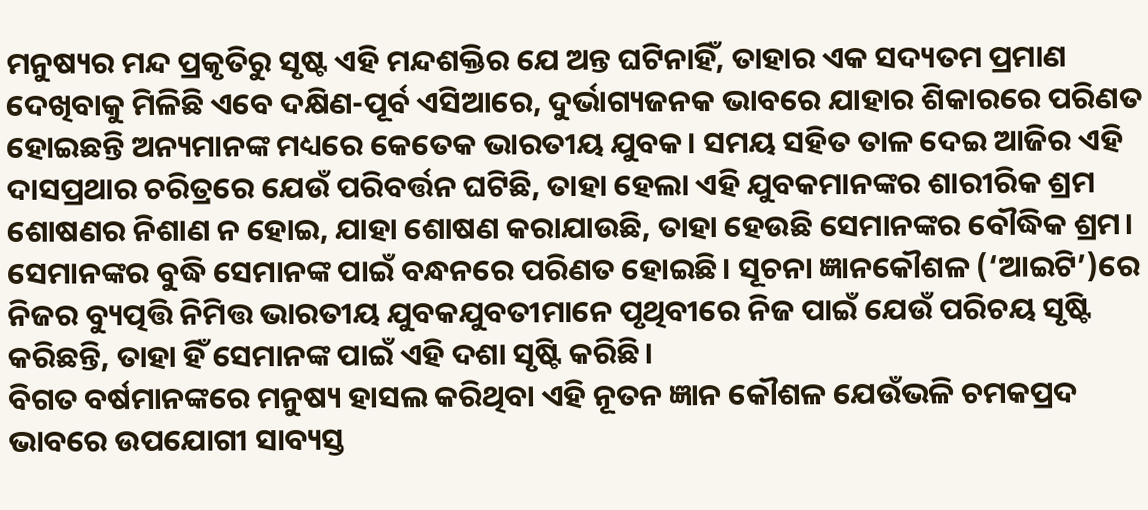ମନୁଷ୍ୟର ମନ୍ଦ ପ୍ରକୃତିରୁ ସୃଷ୍ଟ ଏହି ମନ୍ଦଶକ୍ତିର ଯେ ଅନ୍ତ ଘଟିନାହିଁ, ତାହାର ଏକ ସଦ୍ୟତମ ପ୍ରମାଣ ଦେଖିବାକୁ ମିଳିଛି ଏବେ ଦକ୍ଷିଣ-ପୂର୍ବ ଏସିଆରେ, ଦୁର୍ଭାଗ୍ୟଜନକ ଭାବରେ ଯାହାର ଶିକାରରେ ପରିଣତ ହୋଇଛନ୍ତି ଅନ୍ୟମାନଙ୍କ ମଧ୍ୟରେ କେତେକ ଭାରତୀୟ ଯୁବକ। ସମୟ ସହିତ ତାଳ ଦେଇ ଆଜିର ଏହି ଦାସପ୍ରଥାର ଚରିତ୍ରରେ ଯେଉଁ ପରିବର୍ତ୍ତନ ଘଟିଛି, ତାହା ହେଲା ଏହି ଯୁବକମାନଙ୍କର ଶାରୀରିକ ଶ୍ରମ ଶୋଷଣର ନିଶାଣ ନ ହୋଇ, ଯାହା ଶୋଷଣ କରାଯାଉଛି, ତାହା ହେଉଛି ସେମାନଙ୍କର ବୌଦ୍ଧିକ ଶ୍ରମ। ସେମାନଙ୍କର ବୁଦ୍ଧି ସେମାନଙ୍କ ପାଇଁ ବନ୍ଧନରେ ପରିଣତ ହୋଇଛି। ସୂଚନା ଜ୍ଞାନକୌଶଳ (‘ଆଇଟି’)ରେ ନିଜର ବ୍ୟୁତ୍ପତ୍ତି ନିମିତ୍ତ ଭାରତୀୟ ଯୁବକଯୁବତୀମାନେ ପୃଥିବୀରେ ନିଜ ପାଇଁ ଯେଉଁ ପରିଚୟ ସୃଷ୍ଟି କରିଛନ୍ତି, ତାହା ହିଁ ସେମାନଙ୍କ ପାଇଁ ଏହି ଦଶା ସୃଷ୍ଟି କରିଛି।
ବିଗତ ବର୍ଷମାନଙ୍କରେ ମନୁଷ୍ୟ ହାସଲ କରିଥିବା ଏହି ନୂତନ ଜ୍ଞାନ କୌଶଳ ଯେଉଁଭଳି ଚମକପ୍ରଦ ଭାବରେ ଉପଯୋଗୀ ସାବ୍ୟସ୍ତ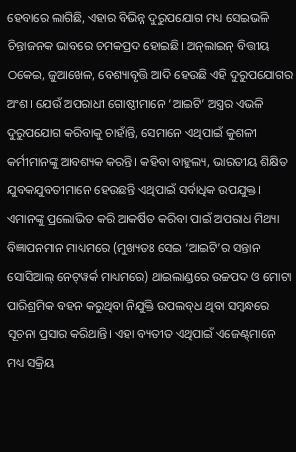ହେବାରେ ଲାଗିଛି, ଏହାର ବିଭିନ୍ନ ଦୁରୁପଯୋଗ ମଧ୍ୟ ସେଇଭଳି ଚିନ୍ତାଜନକ ଭାବରେ ଚମକପ୍ରଦ ହୋଇଛି। ଅନ୍‌ଲାଇନ୍‌ ବିତ୍ତୀୟ ଠକେଇ, ଜୁଆଖେଳ, ବେଶ୍ୟାବୃତ୍ତି ଆଦି ହେଉଛି ଏହି ଦୁରୁପଯୋଗର ଅଂଶ। ଯେଉଁ ଅପରାଧୀ ଗୋଷ୍ଠୀମାନେ ‘ଆଇଟି’ ଅସ୍ତ୍ରର ଏଭଳି ଦୁରୁପଯୋଗ କରିବାକୁ ଚାହାଁନ୍ତି, ସେମାନେ ଏଥିପାଇଁ କୁଶଳୀ କର୍ମୀମାନଙ୍କୁ ଆବଶ୍ୟକ କରନ୍ତି। କହିବା ବାହୁଲ୍ୟ, ଭାରତୀୟ ଶିକ୍ଷିତ ଯୁବକଯୁବତୀମାନେ ହେଉଛନ୍ତି ଏଥିପାଇଁ ସର୍ବାଧିକ ଉପଯୁକ୍ତ। ଏମାନଙ୍କୁ ପ୍ରଲୋଭିତ କରି ଆକର୍ଷିତ କରିବା ପାଇଁ ଅପରାଧ ମିଥ୍ୟା ବିଜ୍ଞାପନମାନ ମାଧ୍ୟମରେ (ମୁଖ୍ୟତଃ ସେଇ ‘ଆଇଟି’ର ସନ୍ତାନ ସୋସିଆଲ୍‌ ନେଟ୍‌ୱର୍କ ମାଧ୍ୟମରେ) ଥାଇଲାଣ୍ଡରେ ଉଚ୍ଚପଦ ଓ ମୋଟା ପାରିଶ୍ରମିକ ବହନ କରୁଥିବା ନିଯୁକ୍ତି ଉପଲବ୍‌ଧ ଥିବା ସମ୍ବନ୍ଧରେ ସୂଚନା ପ୍ରସାର କରିଥାନ୍ତି। ଏହା ବ୍ୟତୀତ ଏଥିପାଇଁ ଏଜେଣ୍ଟ୍‌ମାନେ ମଧ୍ୟ ସକ୍ରିୟ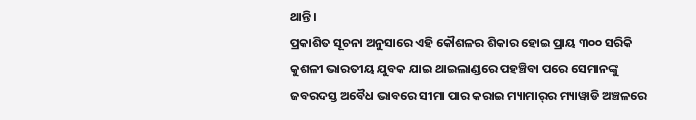ଥାନ୍ତି।
ପ୍ରକାଶିତ ସୂଚନା ଅନୁସାରେ ଏହି କୌଶଳର ଶିକାର ହୋଇ ପ୍ରାୟ ୩୦୦ ସରିକି କୁଶଳୀ ଭାରତୀୟ ଯୁବକ ଯାଇ ଥାଇଲାଣ୍ଡରେ ପହଞ୍ଚିବା ପରେ ସେମାନଙ୍କୁ ଜବରଦସ୍ତ ଅବୈଧ ଭାବରେ ସୀମା ପାର କରାଇ ମ୍ୟାମାର୍‌ର ମ୍ୟାୱାଡି ଅଞ୍ଚଳରେ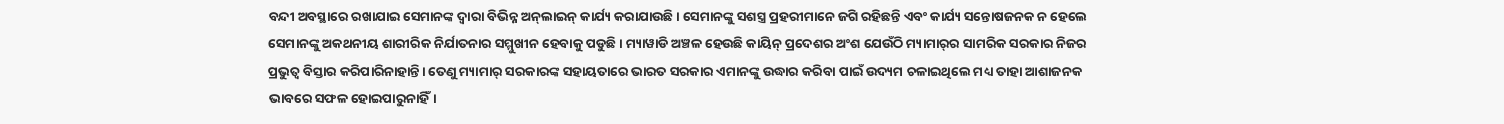ବନ୍ଦୀ ଅବସ୍ଥାରେ ରଖାଯାଇ ସେମାନଙ୍କ ଦ୍ବାରା ବିଭିନ୍ନ ଅନ୍‌ଲାଇନ୍‌ କାର୍ଯ୍ୟ କରାଯାଉଛି। ସେମାନଙ୍କୁ ସଶସ୍ତ୍ର ପ୍ରହରୀମାନେ ଜଗି ରହିଛନ୍ତି ଏବଂ କାର୍ଯ୍ୟ ସନ୍ତୋଷଜନକ ନ ହେଲେ ସେମାନଙ୍କୁ ଅକଥନୀୟ ଶାରୀରିକ ନିର୍ଯାତନାର ସମ୍ମୁଖୀନ ହେବାକୁ ପଡୁଛି। ମ୍ୟାୱାଡି ଅଞ୍ଚଳ ହେଉଛି କାୟିନ୍‌ ପ୍ରଦେଶର ଅଂଶ ଯେଉଁଠି ମ୍ୟାମାର୍‌ର ସାମରିକ ସରକାର ନିଜର ପ୍ରଭୁତ୍ବ ବିସ୍ତାର କରିପାରିନାହାନ୍ତି। ତେଣୁ ମ୍ୟାମାର୍‌ ସରକାରଙ୍କ ସହାୟତାରେ ଭାରତ ସରକାର ଏମାନଙ୍କୁ ଉଦ୍ଧାର କରିବା ପାଇଁ ଉଦ୍ୟମ ଚଳାଇଥିଲେ ମଧ୍ୟ ତାହା ଆଶାଜନକ ଭାବରେ ସଫଳ ହୋଇପାରୁନାହିଁ।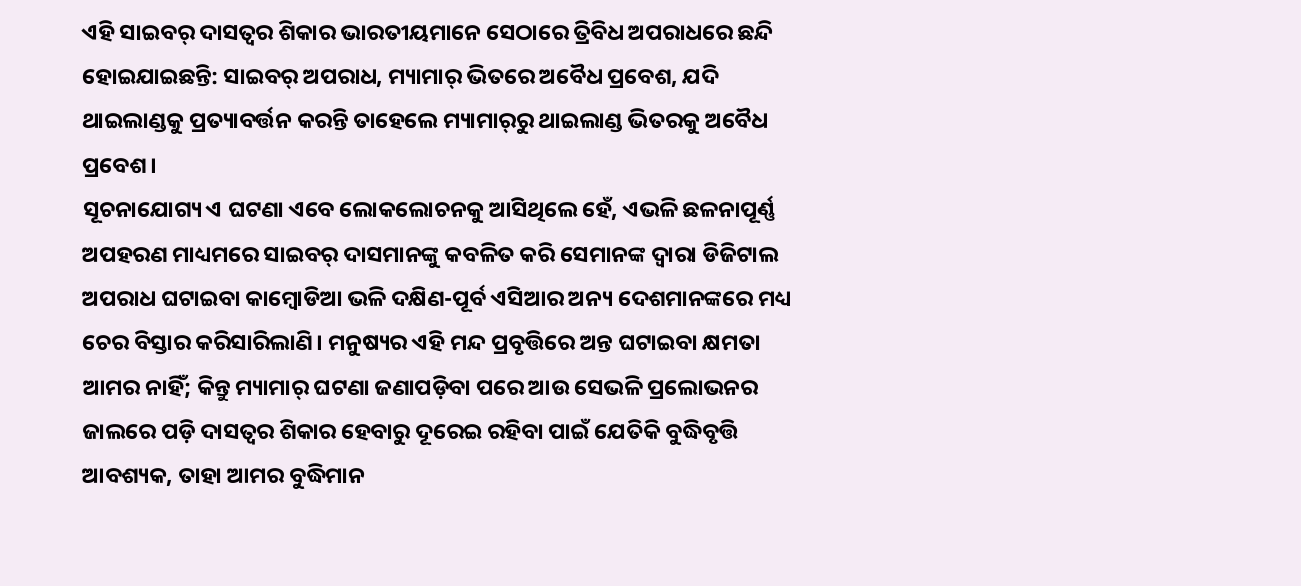ଏହି ସାଇବର୍‌ ଦାସତ୍ବର ଶିକାର ଭାରତୀୟମାନେ ସେଠାରେ ତ୍ରିବିଧ ଅପରାଧରେ ଛନ୍ଦି ହୋଇଯାଇଛନ୍ତି: ସାଇବର୍‌ ଅପରାଧ, ମ୍ୟାମାର୍‌ ଭିତରେ ଅବୈଧ ପ୍ରବେଶ, ଯଦି ଥାଇଲାଣ୍ଡକୁ ପ୍ରତ୍ୟାବର୍ତ୍ତନ କରନ୍ତି ତାହେଲେ ମ୍ୟାମାର୍‌ରୁ ଥାଇଲାଣ୍ଡ ଭିତରକୁ ଅବୈଧ ପ୍ରବେଶ।
ସୂଚନାଯୋଗ୍ୟ ଏ ଘଟଣା ଏବେ ଲୋକଲୋଚନକୁ ଆସିଥିଲେ ହେଁ, ଏଭଳି ଛଳନାପୂର୍ଣ୍ଣ ଅପହରଣ ମାଧ୍ୟମରେ ସାଇବର୍‌ ଦାସମାନଙ୍କୁ କବଳିତ କରି ସେମାନଙ୍କ ଦ୍ବାରା ଡିଜିଟାଲ ଅପରାଧ ଘଟାଇବା କାମ୍ବୋଡିଅ‌ା ଭଳି ଦକ୍ଷିଣ-ପୂର୍ବ ଏସିଆର ଅନ୍ୟ ଦେଶମାନଙ୍କରେ ମଧ୍ୟ ଚେର ବିସ୍ତାର କରିସାରିଲାଣି। ମନୁଷ୍ୟର ଏହି ମନ୍ଦ ପ୍ରବୃତ୍ତିରେ ଅନ୍ତ ଘଟାଇବା କ୍ଷମତା ଆମର ନାହିଁ; କିନ୍ତୁ ମ୍ୟାମାର୍‌ ଘଟଣା ଜଣାପଡ଼ିବା ପରେ ଆଉ ସେଭଳି ପ୍ରଲୋଭନର ଜାଲରେ ପଡ଼ି ଦାସତ୍ବର ଶିକାର ହେବାରୁ ଦୂରେଇ ରହିବା ପାଇଁ ଯେତିକି ବୁଦ୍ଧିବୃତ୍ତି ଆ‌ବଶ୍ୟକ, ତାହା ଆମର ବୁଦ୍ଧିମାନ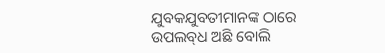ଯୁବକଯୁବତୀମାନଙ୍କ ଠାରେ ଉପଲବ୍‌ଧ ଅଛି ବୋଲି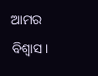ଆମର ବିଶ୍ବାସ।